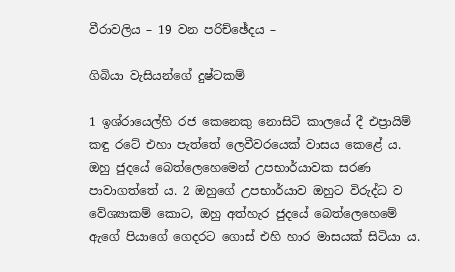වීරාවලිය – 19 වන පරිච්ඡේදය –

ගිබියා වැසියන්ගේ දුෂ්ටකම්

1 ඉශ්රායෙල්හි රජ කෙනෙකු නොසිටි කාලයේ දී එප්‍රායිම් කඳු රටේ එහා පැත්තේ ලෙවීවරයෙක් වාසය කෙළේ ය. ඔහු ජුදයේ බෙත්ලෙහෙමෙන් උපභාර්යාවක සරණ පාවාගත්තේ ය. 2 ඔහුගේ උපභාර්යාව ඔහුට විරුද්ධ ව වේශ්‍යාකම් කොට, ඔහු අත්හැර ජුදයේ බෙත්ලෙහෙමේ ඇගේ පියාගේ ගෙදරට ගොස් එහි හාර මාසයක් සිටියා ය.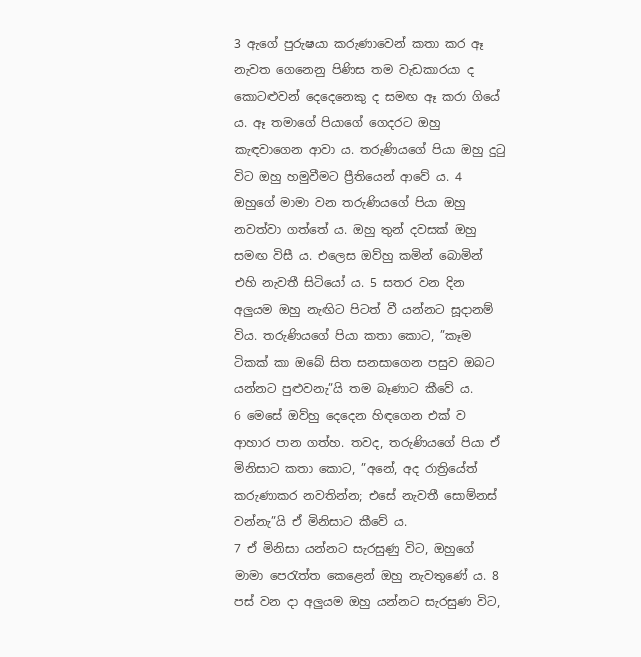3 ඇගේ පුරුෂයා කරුණාවෙන් කතා කර ඈ නැවත ගෙනෙනු පිණිස තම වැඩකාරයා ද කොටළුවන් දෙදෙනෙකු ද සමඟ ඈ කරා ගියේ ය. ඈ තමාගේ පියාගේ ගෙදරට ඔහු කැඳවාගෙන ආවා ය. තරුණියගේ පියා ඔහු දුටු විට ඔහු හමුවීමට ප්‍රීතියෙන් ආවේ ය. 4 ඔහුගේ මාමා වන තරුණියගේ පියා ඔහු නවත්වා ගත්තේ ය. ඔහු තුන් දවසක් ඔහු සමඟ විසී ය. එලෙස ඔව්හු කමින් බොමින් එහි නැවතී සිටියෝ ය. 5 සතර වන දින අලුයම ඔහු නැඟිට පිටත් වී යන්නට සූදානම් විය. තරුණියගේ පියා කතා කොට, ”කෑම ටිකක් කා ඔබේ සිත සනසාගෙන පසුව ඔබට යන්නට පුළුවනැ”යි තම බෑණාට කීවේ ය.
6 මෙසේ ඔව්හු දෙදෙන හිඳගෙන එක් ව ආහාර පාන ගත්හ. තවද, තරුණියගේ පියා ඒ මිනිසාට කතා කොට, ”අනේ, අද රාත්‍රියේත් කරුණාකර නවතින්න; එසේ නැවතී සොම්නස් වන්නැ”යි ඒ මිනිසාට කීවේ ය.
7 ඒ මිනිසා යන්නට සැරසුණු විට, ඔහුගේ මාමා පෙරැත්ත කෙළෙන් ඔහු නැවතුණේ ය. 8 පස් වන දා අලුයම ඔහු යන්නට සැරසුණ විට,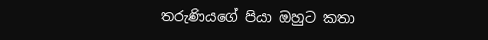තරුණියගේ පියා ඔහුට කතා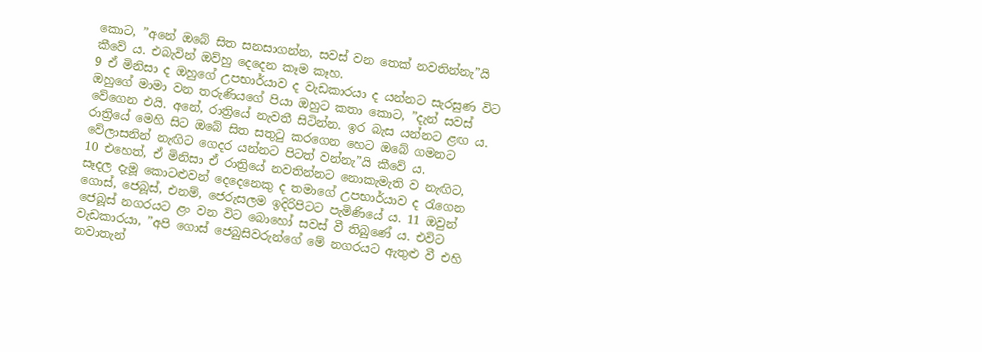කොට, ”අනේ ඔබේ සිත සනසාගන්න, සවස් වන තෙක් නවතින්නැ”යි කීවේ ය. එබැවින් ඔව්හු දෙදෙන කෑම කෑහ.
9 ඒ මිනිසා ද ඔහුගේ උපභාර්යාව ද වැඩකාරයා ද යන්නට සැරසුණ විට ඔහුගේ මාමා වන තරුණියගේ පියා ඔහුට කතා කොට, ”දැන් සවස් වේගෙන එයි. අනේ, රාත්‍රියේ නැවතී සිටින්න. ඉර බැස යන්නට ළඟ ය. රාත්‍රියේ මෙහි සිට ඔබේ සිත සතුටු කරගෙන හෙට ඔබේ ගමනට වේලාසනින් නැඟිට ගෙදර යන්නට පිටත් වන්නැ”යි කීවේ ය.
10 එහෙත්, ඒ මිනිසා ඒ රාත්‍රියේ නවතින්නට නොකැමැති ව නැඟිට, සෑදල දැමූ කොටළුවන් දෙදෙනෙකු ද තමාගේ උපභාර්යාව ද රැගෙන ගොස්, ජෙබූස්, එනම්, ජෙරුසලම ඉදිරිපිටට පැමිණියේ ය. 11 ඔවුන් ජෙබූස් නගරයට ළං වන විට බොහෝ සවස් වී තිබුණේ ය. එවිට වැඩකාරයා, ”අපි ගොස් ජෙබුසිවරුන්ගේ මේ නගරයට ඇතුළු වී එහි නවාතැන්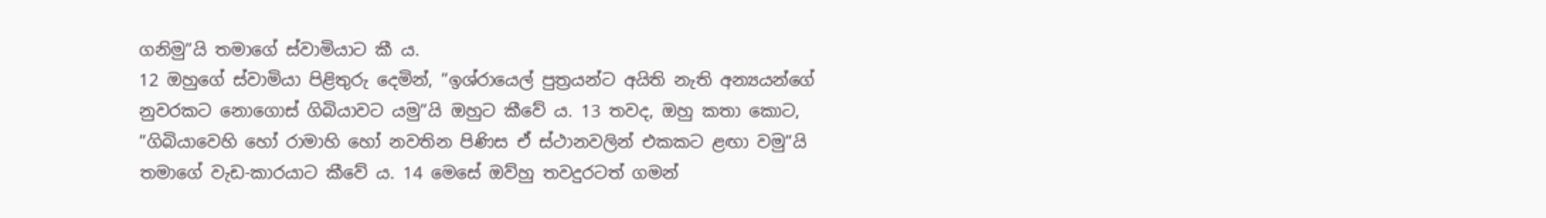ගනිමු”යි තමාගේ ස්වාමියාට කී ය.
12 ඔහුගේ ස්වාමියා පිළිතුරු දෙමින්, ”ඉශ්රායෙල් පුත්‍රයන්ට අයිති නැති අන්‍යයන්ගේ නුවරකට නොගොස් ගිබියාවට යමු”යි ඔහුට කීවේ ය. 13 තවද, ඔහු කතා කොට, ”ගිබියාවෙහි හෝ රාමාහි හෝ නවතින පිණිස ඒ ස්ථානවලින් එකකට ළඟා වමු”යි තමාගේ වැඩ-කාරයාට කීවේ ය. 14 මෙසේ ඔව්හු තවදුරටත් ගමන්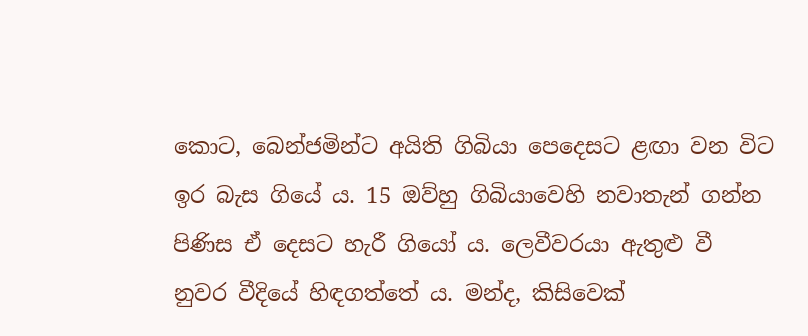කොට, බෙන්ජමින්ට අයිති ගිබියා පෙදෙසට ළඟා වන විට ඉර බැස ගියේ ය. 15 ඔව්හු ගිබියාවෙහි නවාතැන් ගන්න පිණිස ඒ දෙසට හැරී ගියෝ ය. ලෙවීවරයා ඇතුළු වී නුවර වීදියේ හිඳගත්තේ ය. මන්ද, කිසිවෙක්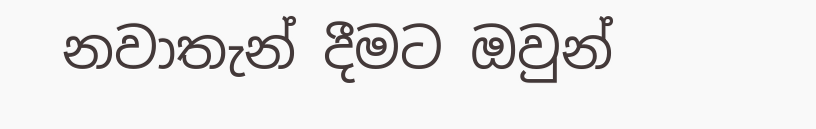නවාතැන් දීමට ඔවුන්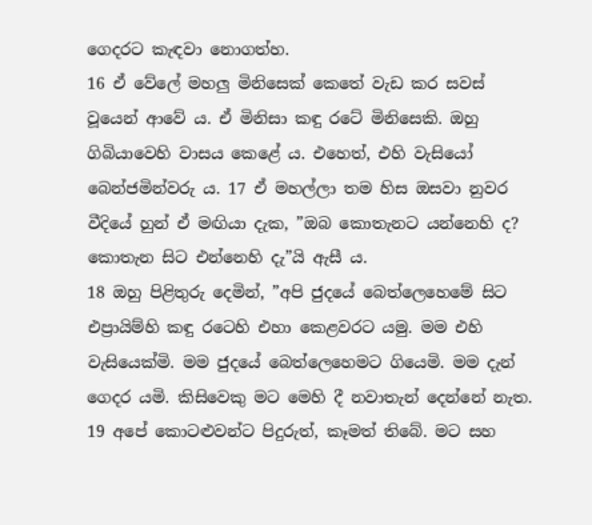ගෙදරට කැඳවා නොගත්හ.
16 ඒ වේලේ මහලු මිනිසෙක් කෙතේ වැඩ කර සවස් වූයෙන් ආවේ ය. ඒ මිනිසා කඳු රටේ මිනිසෙකි. ඔහු ගිබියාවෙහි වාසය කෙළේ ය. එහෙත්, එහි වැසියෝ බෙන්ජමින්වරු ය. 17 ඒ මහල්ලා තම හිස ඔසවා නුවර වීදියේ හුන් ඒ මඟියා දැක, ”ඔබ කොතැනට යන්නෙහි ද? කොතැන සිට එන්නෙහි දැ”යි ඇසී ය.
18 ඔහු පිළිතුරු දෙමින්, ”අපි ජුදයේ බෙත්ලෙහෙමේ සිට එප්‍රායිම්හි කඳු රටෙහි එහා කෙළවරට යමු. මම එහි වැසියෙක්මි. මම ජුදයේ බෙත්ලෙහෙමට ගියෙමි. මම දැන් ගෙදර යමි. කිසිවෙකු මට මෙහි දී නවාතැන් දෙන්නේ නැත. 19 අපේ කොටළුවන්ට පිදුරුත්, කෑමත් තිබේ. මට සහ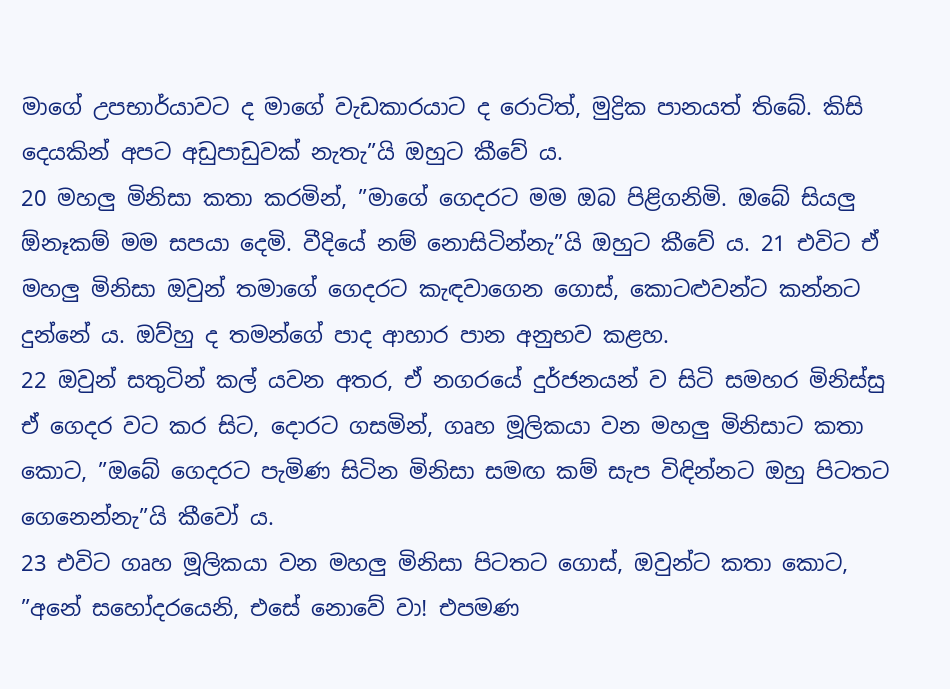මාගේ උපභාර්යාවට ද මාගේ වැඩකාරයාට ද රොටිත්, මුද්‍රික පානයත් තිබේ. කිසි දෙයකින් අපට අඩුපාඩුවක් නැතැ”යි ඔහුට කීවේ ය.
20 මහලු මිනිසා කතා කරමින්, ”මාගේ ගෙදරට මම ඔබ පිළිගනිමි. ඔබේ සියලු ඕනෑකම් මම සපයා දෙමි. වීදියේ නම් නොසිටින්නැ”යි ඔහුට කීවේ ය. 21 එවිට ඒ මහලු මිනිසා ඔවුන් තමාගේ ගෙදරට කැඳවාගෙන ගොස්, කොටළුවන්ට කන්නට දුන්නේ ය. ඔව්හු ද තමන්ගේ පාද ආහාර පාන අනුභව කළහ.
22 ඔවුන් සතුටින් කල් යවන අතර, ඒ නගරයේ දුර්ජනයන් ව සිටි සමහර මිනිස්සු ඒ ගෙදර වට කර සිට, දොරට ගසමින්, ගෘහ මූලිකයා වන මහලු මිනිසාට කතා කොට, ”ඔබේ ගෙදරට පැමිණ සිටින මිනිසා සමඟ කම් සැප විඳින්නට ඔහු පිටතට ගෙනෙන්නැ”යි කීවෝ ය.
23 එවිට ගෘහ මූලිකයා වන මහලු මිනිසා පිටතට ගොස්, ඔවුන්ට කතා කොට, ”අනේ සහෝදරයෙනි, එසේ නොවේ වා! එපමණ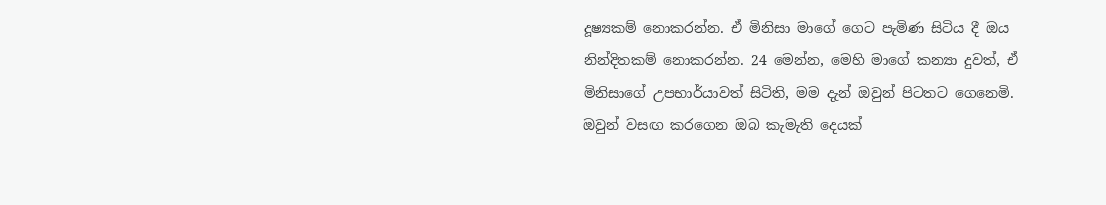දූෂ්‍යකම් නොකරන්න. ඒ මිනිසා මාගේ ගෙට පැමිණ සිටිය දී ඔය නින්දිතකම් නොකරන්න. 24 මෙන්න, මෙහි මාගේ කන්‍යා දුවත්, ඒ මිනිසාගේ උපභාර්යාවත් සිටිති, මම දැන් ඔවුන් පිටතට ගෙනෙමි. ඔවුන් වසඟ කරගෙන ඔබ කැමැති දෙයක්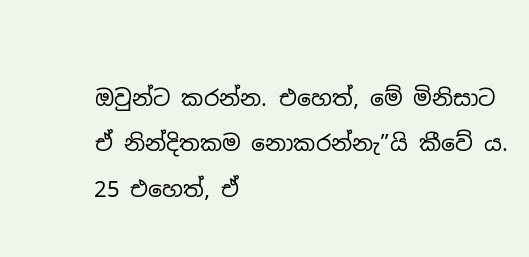ඔවුන්ට කරන්න. එහෙත්, මේ මිනිසාට ඒ නින්දිතකම නොකරන්නැ”යි කීවේ ය. 25 එහෙත්, ඒ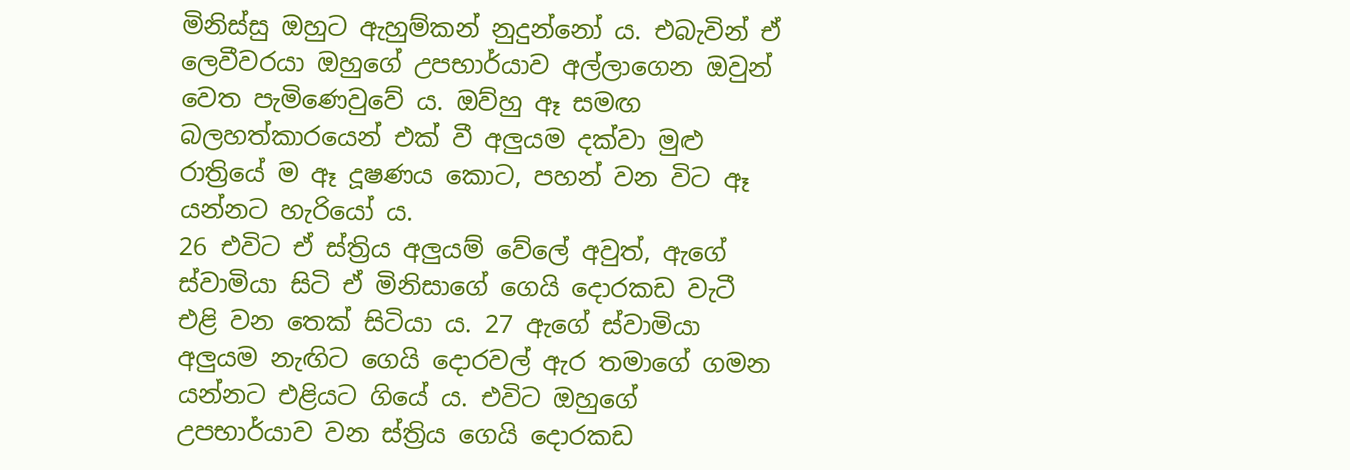මිනිස්සු ඔහුට ඇහුම්කන් නුදුන්නෝ ය. එබැවින් ඒ ලෙවීවරයා ඔහුගේ උපභාර්යාව අල්ලාගෙන ඔවුන් වෙත පැමිණෙවුවේ ය. ඔව්හු ඈ සමඟ බලහත්කාරයෙන් එක් වී අලුයම දක්වා මුළු රාත්‍රියේ ම ඈ දූෂණය කොට, පහන් වන විට ඈ යන්නට හැරියෝ ය.
26 එවිට ඒ ස්ත්‍රිය අලුයම් වේලේ අවුත්, ඇගේ ස්වාමියා සිටි ඒ මිනිසාගේ ගෙයි දොරකඩ වැටී එළි වන තෙක් සිටියා ය. 27 ඇගේ ස්වාමියා අලුයම නැඟිට ගෙයි දොරවල් ඇර තමාගේ ගමන යන්නට එළියට ගියේ ය. එවිට ඔහුගේ උපභාර්යාව වන ස්ත්‍රිය ගෙයි දොරකඩ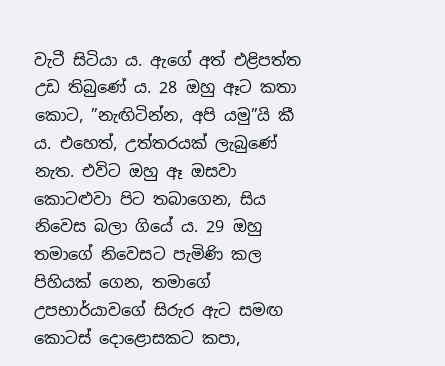වැටී සිටියා ය. ඇගේ අත් එළිපත්ත උඩ තිබුණේ ය. 28 ඔහු ඈට කතා කොට, ”නැඟිටින්න, අපි යමු”යි කී ය. එහෙත්, උත්තරයක් ලැබුණේ නැත. එවිට ඔහු ඈ ඔසවා කොටළුවා පිට තබාගෙන, සිය නිවෙස බලා ගියේ ය. 29 ඔහු තමාගේ නිවෙසට පැමිණි කල පිහියක් ගෙන, තමාගේ උපභාර්යාවගේ සිරුර ඇට සමඟ කොටස් දොළොසකට කපා,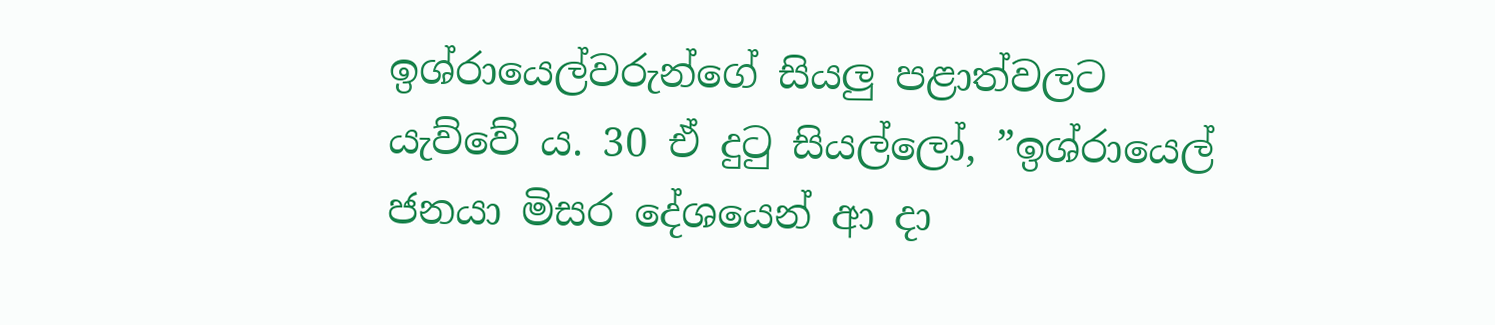ඉශ්රායෙල්වරුන්ගේ සියලු පළාත්වලට යැව්වේ ය. 30 ඒ දුටු සියල්ලෝ, ”ඉශ්රායෙල් ජනයා මිසර දේශයෙන් ආ දා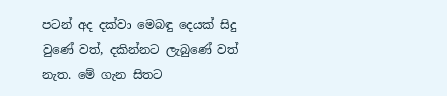පටන් අද දක්වා මෙබඳු දෙයක් සිදු වුණේ වත්, දකින්නට ලැබුණේ වත් නැත. මේ ගැන සිතට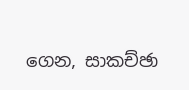ගෙන, සාකච්ඡා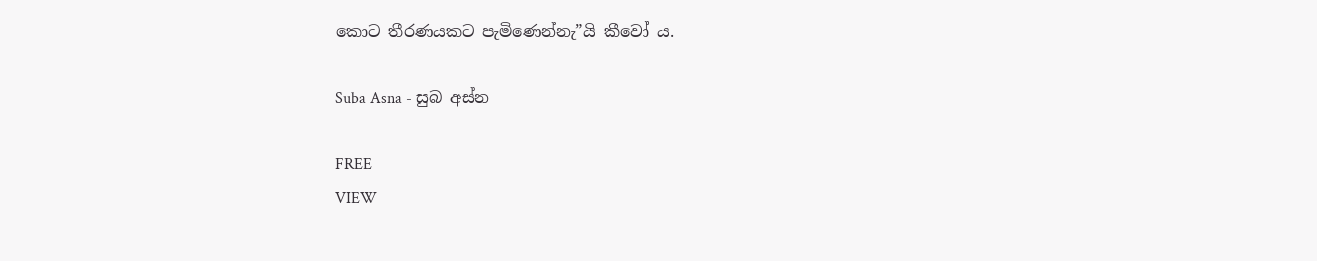කොට තීරණයකට පැමිණෙන්නැ”යි කීවෝ ය.

Suba Asna - සුබ අස්න

FREE
VIEW